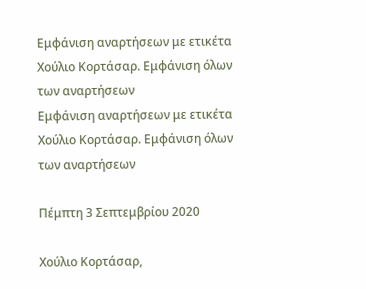Εμφάνιση αναρτήσεων με ετικέτα Χούλιο Κορτάσαρ. Εμφάνιση όλων των αναρτήσεων
Εμφάνιση αναρτήσεων με ετικέτα Χούλιο Κορτάσαρ. Εμφάνιση όλων των αναρτήσεων

Πέμπτη 3 Σεπτεμβρίου 2020

Χούλιο Κορτάσαρ,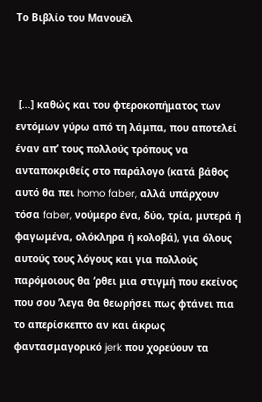Το Βιβλίο του Μανουέλ



 […] καθώς και του φτεροκοπήματος των εντόμων γύρω από τη λάμπα, που αποτελεί έναν απ’ τους πολλούς τρόπους να ανταποκριθείς στο παράλογο (κατά βάθος αυτό θα πει homo faber, αλλά υπάρχουν τόσα faber, νούμερο ένα, δύο, τρία, μυτερά ή φαγωμένα, ολόκληρα ή κολοβά), για όλους αυτούς τους λόγους και για πολλούς παρόμοιους θα ‘ρθει μια στιγμή που εκείνος που σου ’λεγα θα θεωρήσει πως φτάνει πια το απερίσκεπτο αν και άκρως φαντασμαγορικό jerk που χορεύουν τα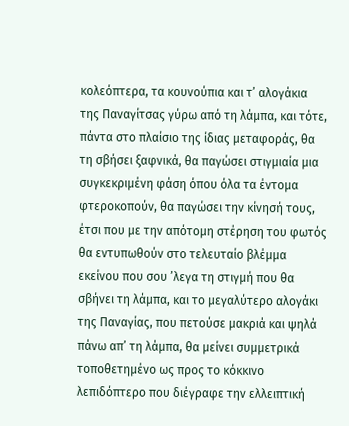κολεόπτερα, τα κουνούπια και τ’ αλογάκια της Παναγίτσας γύρω από τη λάμπα, και τότε, πάντα στο πλαίσιο της ίδιας μεταφοράς, θα τη σβήσει ξαφνικά, θα παγώσει στιγμιαία μια συγκεκριμένη φάση όπου όλα τα έντομα φτεροκοπούν, θα παγώσει την κίνησή τους, έτσι που με την απότομη στέρηση του φωτός θα εντυπωθούν στο τελευταίο βλέμμα εκείνου που σου ’λεγα τη στιγμή που θα σβήνει τη λάμπα, και το μεγαλύτερο αλογάκι της Παναγίας, που πετούσε μακριά και ψηλά πάνω απ’ τη λάμπα, θα μείνει συμμετρικά τοποθετημένο ως προς το κόκκινο λεπιδόπτερο που διέγραφε την ελλειπτική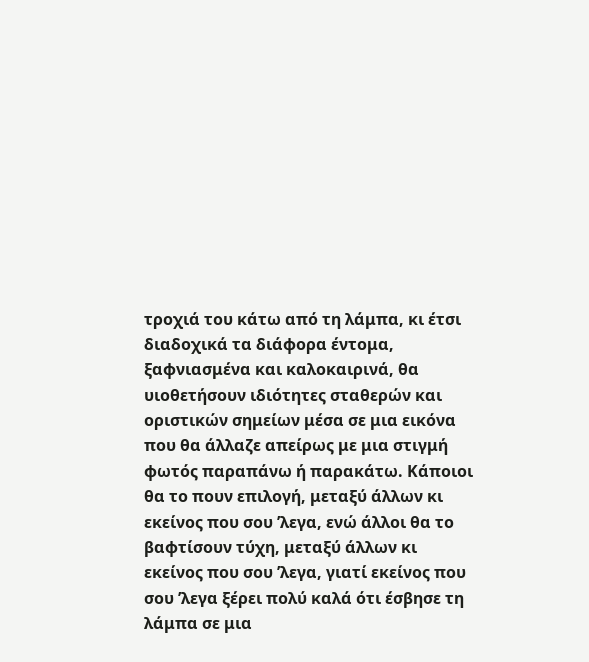τροχιά του κάτω από τη λάμπα, κι έτσι διαδοχικά τα διάφορα έντομα, ξαφνιασμένα και καλοκαιρινά, θα υιοθετήσουν ιδιότητες σταθερών και οριστικών σημείων μέσα σε μια εικόνα που θα άλλαζε απείρως με μια στιγμή φωτός παραπάνω ή παρακάτω. Κάποιοι θα το πουν επιλογή, μεταξύ άλλων κι εκείνος που σου ’λεγα, ενώ άλλοι θα το βαφτίσουν τύχη, μεταξύ άλλων κι εκείνος που σου ’λεγα, γιατί εκείνος που σου ’λεγα ξέρει πολύ καλά ότι έσβησε τη λάμπα σε μια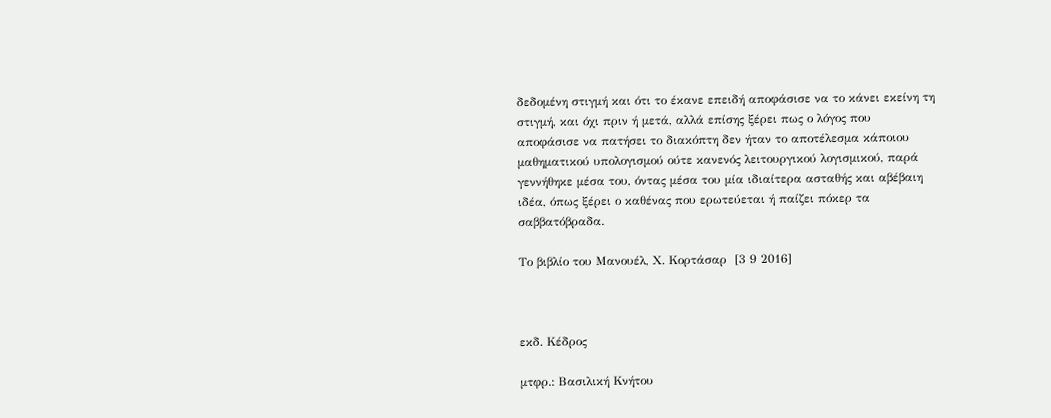δεδομένη στιγμή και ότι το έκανε επειδή αποφάσισε να το κάνει εκείνη τη στιγμή, και όχι πριν ή μετά, αλλά επίσης ξέρει πως ο λόγος που αποφάσισε να πατήσει το διακόπτη δεν ήταν το αποτέλεσμα κάποιου μαθηματικού υπολογισμού ούτε κανενός λειτουργικού λογισμικού, παρά γεννήθηκε μέσα του, όντας μέσα του μία ιδιαίτερα ασταθής και αβέβαιη ιδέα, όπως ξέρει ο καθένας που ερωτεύεται ή παίζει πόκερ τα σαββατόβραδα.

Το βιβλίο του Μανουέλ, Χ. Κορτάσαρ  [3 9 2016]



εκδ. Κέδρος

μτφρ.: Βασιλική Κνήτου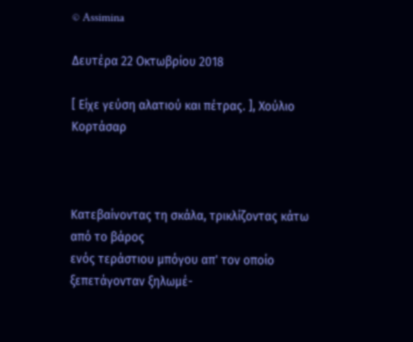© Assimina

Δευτέρα 22 Οκτωβρίου 2018

[ Είχε γεύση αλατιού και πέτρας. ], Χούλιο Κορτάσαρ



Κατεβαίνοντας τη σκάλα, τρικλίζοντας κάτω από το βάρος
ενός τεράστιου μπόγου απ' τον οποίο ξεπετάγονταν ξηλωμέ-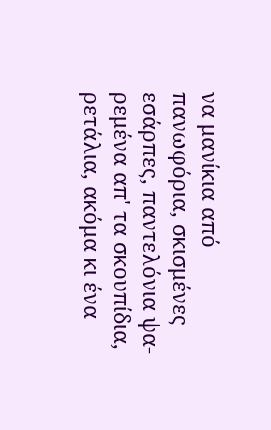να μανίκια από πανωφόρια, σκισμένες εσάρπες, παντελόνια ψα-
ρεμένα απ' τα σκουπίδια, ρετάλια, ακόμα κι ένα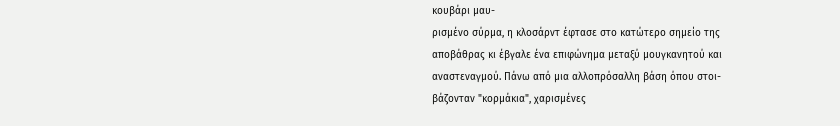κουβάρι μαυ-
ρισμένο σύρμα, η κλοσάρντ έφτασε στο κατώτερο σημείο της
αποβάθρας κι έβγαλε ένα επιφώνημα μεταξύ μουγκανητού και
αναστεναγμού. Πάνω από μια αλλοπρόσαλλη βάση όπου στοι-
βάζονταν "κορμάκια", χαρισμένες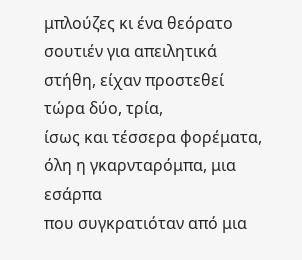μπλούζες κι ένα θεόρατο
σουτιέν για απειλητικά στήθη, είχαν προστεθεί τώρα δύο, τρία,
ίσως και τέσσερα φορέματα, όλη η γκαρνταρόμπα, μια εσάρπα
που συγκρατιόταν από μια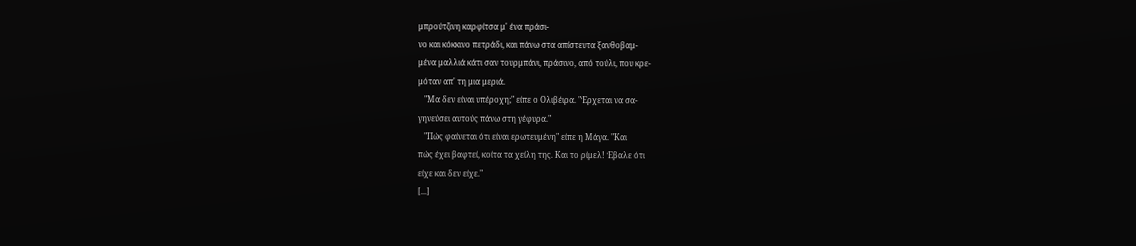μπρούτζινη καρφίτσα μ' ένα πράσι-
νο και κόκκινο πετράδι, και πάνω στα απίστευτα ξανθοβαμ-
μένα μαλλιά κάτι σαν τουρμπάνι, πράσινο, από τούλι, που κρε-
μόταν απ' τη μια μεριά.
   "Μα δεν είναι υπέροχη;" είπε ο Ολιβέιρα. "Έρχεται να σα-
γηνεύσει αυτούς πάνω στη γέφυρα."
   "Πώς φαίνεται ότι είναι ερωτευμένη" είπε η Μάγα. "Και
πώς έχει βαφτεί, κοίτα τα χείλη της. Και το ρίμελ! Έβαλε ότι
είχε και δεν είχε."
[...]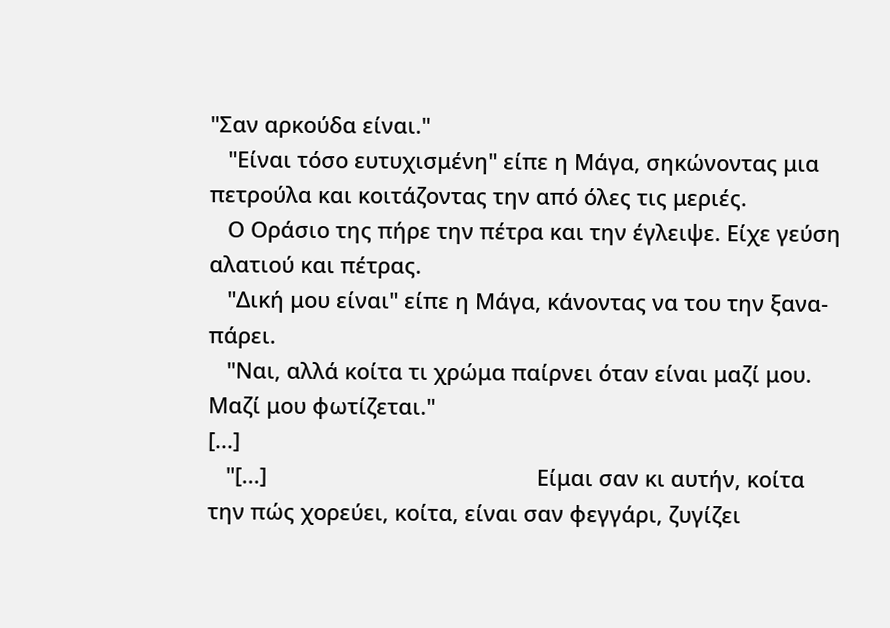"Σαν αρκούδα είναι."
   "Είναι τόσο ευτυχισμένη" είπε η Μάγα, σηκώνοντας μια
πετρούλα και κοιτάζοντας την από όλες τις μεριές.
   Ο Οράσιο της πήρε την πέτρα και την έγλειψε. Είχε γεύση
αλατιού και πέτρας.
   "Δική μου είναι" είπε η Μάγα, κάνοντας να του την ξανα-
πάρει.
   "Ναι, αλλά κοίτα τι χρώμα παίρνει όταν είναι μαζί μου.
Μαζί μου φωτίζεται."
[...]
   "[...]                                             Είμαι σαν κι αυτήν, κοίτα
την πώς χορεύει, κοίτα, είναι σαν φεγγάρι, ζυγίζει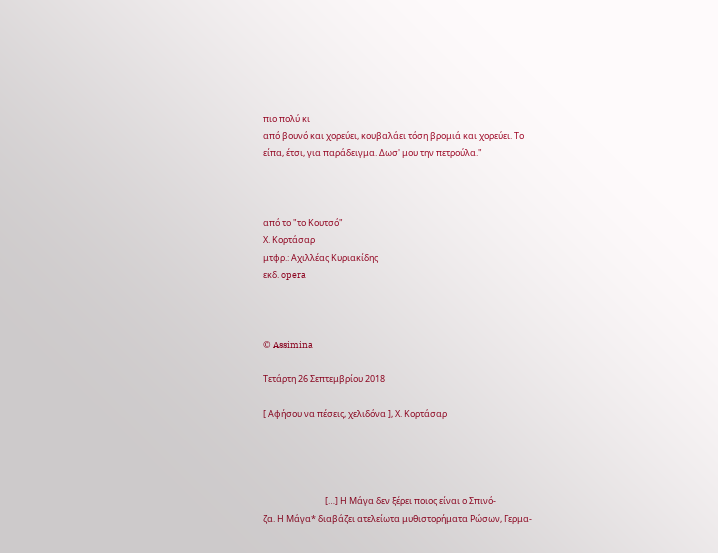πιο πολύ κι
από βουνό και χορεύει, κουβαλάει τόση βρομιά και χορεύει. Το
είπα, έτσι, για παράδειγμα. Δωσ' μου την πετρούλα."



από το "το Κουτσό"
Χ. Κορτάσαρ
μτφρ.: Αχιλλέας Κυριακίδης
εκδ. opera



© Assimina

Τετάρτη 26 Σεπτεμβρίου 2018

[ Αφήσου να πέσεις, χελιδόνα ], Χ. Κορτάσαρ




                               […] Η Μάγα δεν ξέρει ποιος είναι ο Σπινό-
ζα. Η Μάγα* διαβάζει ατελείωτα μυθιστορήματα Ρώσων, Γερμα-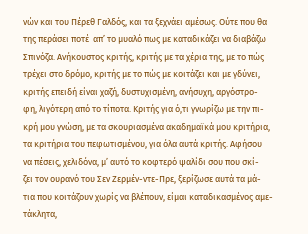νών και του Πέρεθ Γαλδός, και τα ξεχνάει αμέσως. Ούτε που θα
της περάσει ποτέ  απ’ το μυαλό πως με καταδικάζει να διαβάζω
Σπινόζα. Ανήκουστος κριτής, κριτής με τα χέρια της, με το πώς
τρέχει στο δρόμο, κριτής με το πώς με κοιτάζει και με γδύνει,
κριτής επειδή είναι χαζή, δυστυχισμένη, ανήσυχη, αργόστρο-
φη, λιγότερη από το τίποτα. Κριτής για ό,τι γνωρίζω με την πι-
κρή μου γνώση, με τα σκουριασμένα ακαδημαϊκά μου κριτήρια,
τα κριτήρια του πεφωτισμένου, για όλα αυτά κριτής. Αφήσου
να πέσεις, χελιδόνα, μ’ αυτό το κοφτερό ψαλίδι σου που σκί-
ζει τον ουρανό του Σεν Ζερμέν-ντε-Πρε, ξερίζωσε αυτά τα μά-
τια που κοιτάζουν χωρίς να βλέπουν, είμαι καταδικασμένος αμε-
τάκλητα,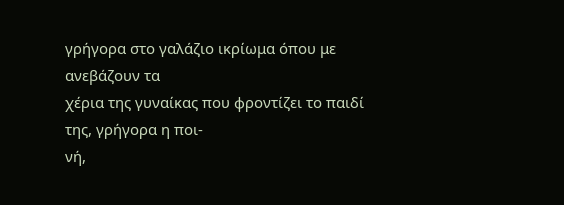γρήγορα στο γαλάζιο ικρίωμα όπου με ανεβάζουν τα
χέρια της γυναίκας που φροντίζει το παιδί της, γρήγορα η ποι-
νή,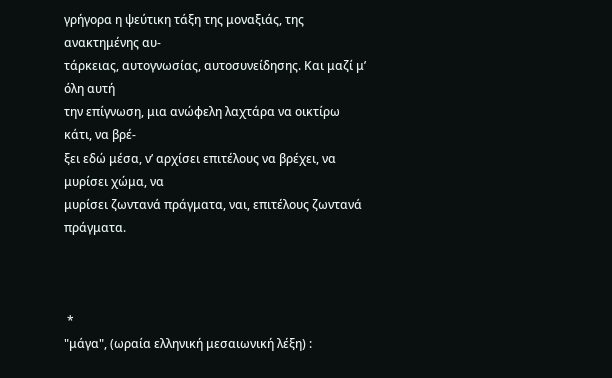γρήγορα η ψεύτικη τάξη της μοναξιάς, της ανακτημένης αυ-
τάρκειας, αυτογνωσίας, αυτοσυνείδησης. Και μαζί μ’ όλη αυτή
την επίγνωση, μια ανώφελη λαχτάρα να οικτίρω κάτι, να βρέ-
ξει εδώ μέσα, ν’ αρχίσει επιτέλους να βρέχει, να μυρίσει χώμα, να
μυρίσει ζωντανά πράγματα, ναι, επιτέλους ζωντανά πράγματα.



 *
"μάγα", (ωραία ελληνική μεσαιωνική λέξη) :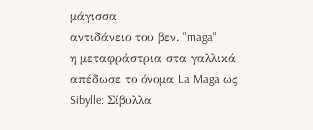μάγισσα
αντιδάνειο του βεν. "maga"
η μεταφράστρια στα γαλλικά απέδωσε το όνομα La Maga ως
Sibylle: Σίβυλλα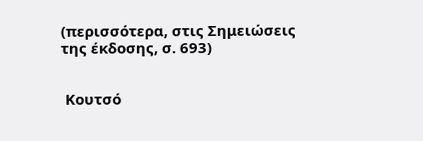(περισσότερα, στις Σημειώσεις της έκδοσης, σ. 693)


 Κουτσό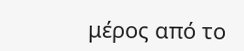μέρος από το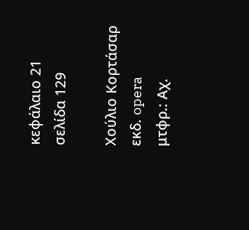κεφάλαιο 21
σελίδα 129

Χούλιο Κορτάσαρ
εκδ. opera
μτφρ.: Αχ.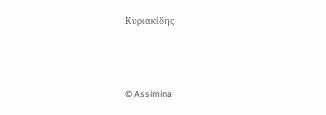Κυριακίδης



© Assimina